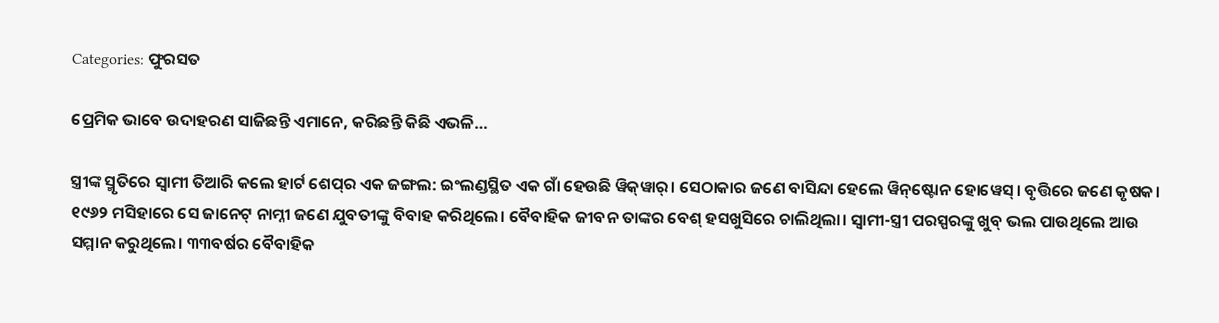Categories: ଫୁରସତ

ପ୍ରେମିକ ଭାବେ ଉଦାହରଣ ସାଜିଛନ୍ତି ଏମାନେ, କରିଛନ୍ତି କିଛି ଏଭଳି…

ସ୍ତ୍ରୀଙ୍କ ସ୍ମୃତିରେ ସ୍ବାମୀ ତିଆରି କଲେ ହାର୍ଟ ଶେପ୍‌ର ଏକ ଜଙ୍ଗଲ: ଇଂଲଣ୍ଡସ୍ଥିତ ଏକ ଗାଁ ହେଉଛି ୱିକ୍‌ୱାର୍‌। ସେଠାକାର ଜଣେ ବାସିନ୍ଦା ହେଲେ ୱିନ୍‌ଷ୍ଟୋନ ହୋୱେସ୍‌। ବୃତ୍ତିରେ ଜଣେ କୃଷକ। ୧୯୬୨ ମସିହାରେ ସେ ଜାନେଟ୍‌ ନାମ୍ନୀ ଜଣେ ଯୁବତୀଙ୍କୁ ବିବାହ କରିଥିଲେ। ବୈବାହିକ ଜୀବନ ତାଙ୍କର ବେଶ୍‌ ହସଖୁସିରେ ଚାଲିଥିଲା। ସ୍ବାମୀ-ସ୍ତ୍ରୀ ପରସ୍ପରଙ୍କୁ ଖୁବ୍‌ ଭଲ ପାଉଥିଲେ ଆଉ ସମ୍ମାନ କରୁଥିଲେ। ୩୩ବର୍ଷର ବୈବାହିକ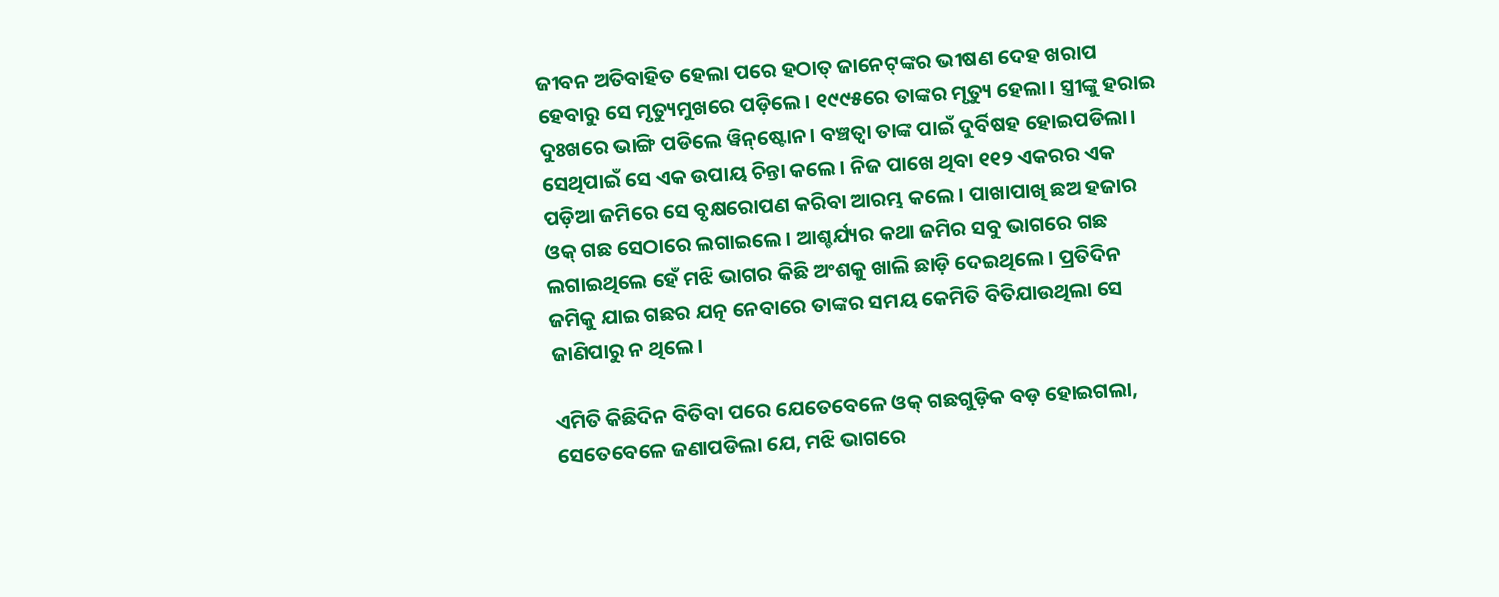ଜୀବନ ଅତିବାହିତ ହେଲା ପରେ ହଠାତ୍‌ ଜାନେଟ୍‌ଙ୍କର ଭୀଷଣ ଦେହ ଖରାପ ହେବାରୁ ସେ ମୃତ୍ୟୁମୁଖରେ ପଡ଼ିଲେ। ୧୯୯୫ରେ ତାଙ୍କର ମୃତ୍ୟୁ ହେଲା। ସ୍ତ୍ରୀଙ୍କୁ ହରାଇ ଦୁଃଖରେ ଭାଙ୍ଗି ପଡିଲେ ୱିନ୍‌ଷ୍ଟୋନ। ବଞ୍ଚତ୍ବା ତାଙ୍କ ପାଇଁ ଦୁର୍ବିଷହ ହୋଇପଡିଲା। ସେଥିପାଇଁ ସେ ଏକ ଉପାୟ ଚିନ୍ତା କଲେ। ନିଜ ପାଖେ ଥିବା ୧୧୨ ଏକରର ଏକ ପଡ଼ିଆ ଜମିରେ ସେ ବୃକ୍ଷରୋପଣ କରିବା ଆରମ୍ଭ କଲେ। ପାଖାପାଖି ଛଅ ହଜାର ଓକ୍‌ ଗଛ ସେଠାରେ ଲଗାଇଲେ। ଆଶ୍ଚର୍ଯ୍ୟର କଥା ଜମିର ସବୁ ଭାଗରେ ଗଛ ଲଗାଇଥିଲେ ହେଁ ମଝି ଭାଗର କିଛି ଅଂଶକୁ ଖାଲି ଛାଡ଼ି ଦେଇଥିଲେ। ପ୍ରତିଦିନ ଜମିକୁ ଯାଇ ଗଛର ଯତ୍ନ ନେବାରେ ତାଙ୍କର ସମୟ କେମିତି ବିତିଯାଉଥିଲା ସେ ଜାଣିପାରୁ ନ ଥିଲେ।

ଏମିତି କିଛିଦିନ ବିତିବା ପରେ ଯେତେବେଳେ ଓକ୍‌ ଗଛଗୁଡ଼ିକ ବଡ଼ ହୋଇଗଲା, ସେତେବେଳେ ଜଣାପଡିଲା ଯେ, ମଝି ଭାଗରେ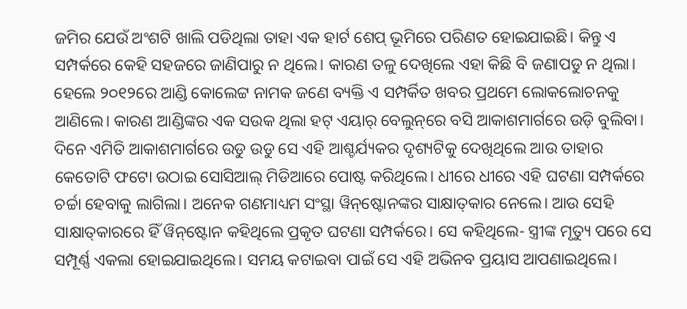ଜମିର ଯେଉଁ ଅଂଶଟି ଖାଲି ପଡିଥିଲା ତାହା ଏକ ହାର୍ଟ ଶେପ୍‌ ଭୂମିରେ ପରିଣତ ହୋଇଯାଇଛି। କିନ୍ତୁ ଏ ସମ୍ପର୍କରେ କେହି ସହଜରେ ଜାଣିପାରୁ ନ ଥିଲେ। କାରଣ ତଳୁ ଦେଖିଲେ ଏହା କିଛି ବି ଜଣାପଡୁ ନ ଥିଲା। ହେଲେ ୨୦୧୨ରେ ଆଣ୍ଡି କୋଲେଟ୍ଟ ନାମକ ଜଣେ ବ୍ୟକ୍ତି ଏ ସମ୍ପର୍କିତ ଖବର ପ୍ରଥମେ ଲୋକଲୋଚନକୁ ଆଣିଲେ। କାରଣ ଆଣ୍ଡିଙ୍କର ଏକ ସଉକ ଥିଲା ହଟ୍‌ ଏୟାର୍‌ ବେଲୁନ୍‌ରେ ବସି ଆକାଶମାର୍ଗରେ ଉଡ଼ି ବୁଲିବା। ଦିନେ ଏମିତି ଆକାଶମାର୍ଗରେ ଉଡୁ ଉଡୁ ସେ ଏହି ଆଶ୍ଚର୍ଯ୍ୟକର ଦୃଶ୍ୟଟିକୁ ଦେଖିଥିଲେ ଆଉ ତାହାର କେତୋଟି ଫଟୋ ଉଠାଇ ସୋସିଆଲ୍‌ ମିଡିଆରେ ପୋଷ୍ଟ କରିଥିଲେ। ଧୀରେ ଧୀରେ ଏହି ଘଟଣା ସମ୍ପର୍କରେ ଚର୍ଚ୍ଚା ହେବାକୁ ଲାଗିଲା। ଅନେକ ଗଣମାଧ୍ୟମ ସଂସ୍ଥା ୱିନ୍‌ଷ୍ଟୋନଙ୍କର ସାକ୍ଷାତ୍‌କାର ନେଲେ। ଆଉ ସେହି ସାକ୍ଷାତ୍‌କାରରେ ହିଁ ୱିନ୍‌ଷ୍ଟୋନ କହିଥିଲେ ପ୍ରକୃତ ଘଟଣା ସମ୍ପର୍କରେ। ସେ କହିଥିଲେ- ସ୍ତ୍ରୀଙ୍କ ମୃତ୍ୟୁ ପରେ ସେ ସମ୍ପୂର୍ଣ୍ଣ ଏକଲା ହୋଇଯାଇଥିଲେ। ସମୟ କଟାଇବା ପାଇଁ ସେ ଏହି ଅଭିନବ ପ୍ରୟାସ ଆପଣାଇଥିଲେ।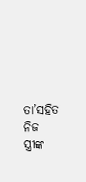ତା’ସହିତ ନିଜ ସ୍ତ୍ରୀଙ୍କ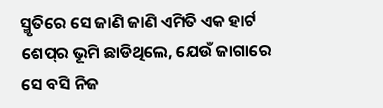ସ୍ମୃତିରେ ସେ ଜାଣି ଜାଣି ଏମିତି ଏକ ହାର୍ଟ ଶେପ୍‌ର ଭୂମି ଛାଡିଥିଲେ, ଯେଉଁ ଜାଗାରେ ସେ ବସି ନିଜ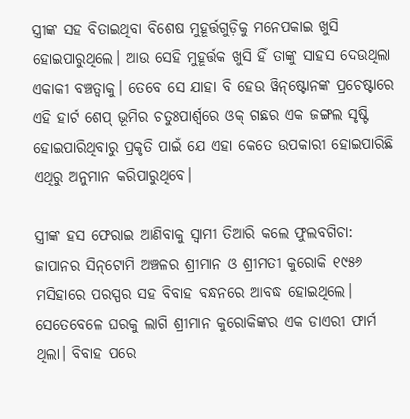ସ୍ତ୍ରୀଙ୍କ ସହ ବିତାଇଥିବା ବିଶେଷ ମୁହୂର୍ତ୍ତଗୁଡ଼ିକୁ ମନେପକାଇ ଖୁସି ହୋଇପାରୁଥିଲେ। ଆଉ ସେହି ମୁହୂର୍ତ୍ତକ ଖୁସି ହିଁ ତାଙ୍କୁ ସାହସ ଦେଉଥିଲା ଏକାକୀ ବଞ୍ଚତ୍ବାକୁ। ତେବେ ସେ ଯାହା ବି ହେଉ ୱିନ୍‌ଷ୍ଟୋନଙ୍କ ପ୍ରଚେଷ୍ଟାରେ ଏହି ହାର୍ଟ ଶେପ୍‌ ଭୂମିର ଚତୁଃପାର୍ଶ୍ୱରେ ଓକ୍‌ ଗଛର ଏକ ଜଙ୍ଗଲ ସୃଷ୍ଟି ହୋଇପାରିଥିବାରୁ ପ୍ରକୃତି ପାଇଁ ଯେ ଏହା କେତେ ଉପକାରୀ ହୋଇପାରିଛି ଏଥିରୁ ଅନୁମାନ କରିପାରୁଥିବେ।

ସ୍ତ୍ରୀଙ୍କ ହସ ଫେରାଇ ଆଣିବାକୁ ସ୍ବାମୀ ତିଆରି କଲେ ଫୁଲବଗିଚା: ଜାପାନର ସିନ୍‌ଟୋମି ଅଞ୍ଚଳର ଶ୍ରୀମାନ ଓ ଶ୍ରୀମତୀ କୁରୋକି ୧୯୫୬ ମସିହାରେ ପରସ୍ପର ସହ ବିବାହ ବନ୍ଧନରେ ଆବଦ୍ଧ ହୋଇଥିଲେ। ସେତେବେଳେ ଘରକୁ ଲାଗି ଶ୍ରୀମାନ କୁରୋକିଙ୍କର ଏକ ଡାଏରୀ ଫାର୍ମ ଥିଲା। ବିବାହ ପରେ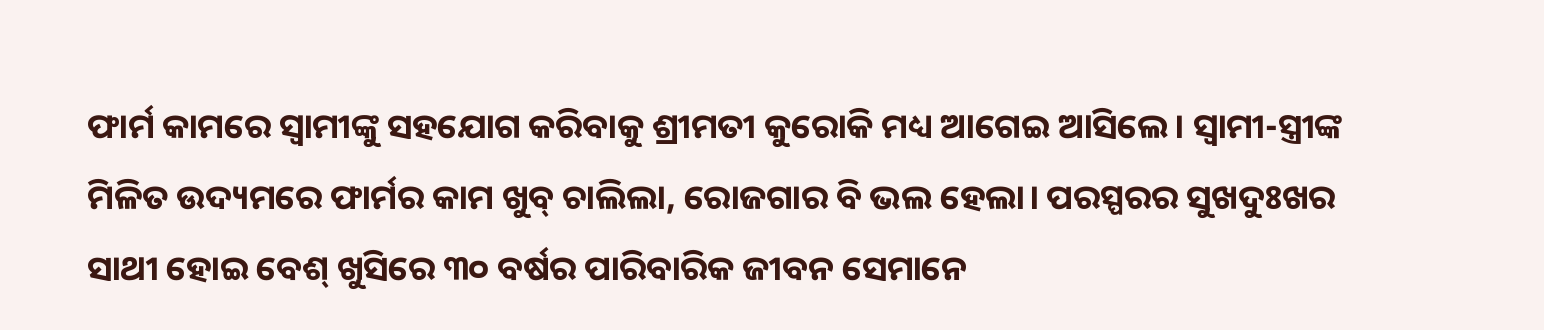ଫାର୍ମ କାମରେ ସ୍ବାମୀଙ୍କୁ ସହଯୋଗ କରିବାକୁ ଶ୍ରୀମତୀ କୁରୋକି ମଧ୍ୟ ଆଗେଇ ଆସିଲେ। ସ୍ବାମୀ-ସ୍ତ୍ରୀଙ୍କ ମିଳିତ ଉଦ୍ୟମରେ ଫାର୍ମର କାମ ଖୁବ୍‌ ଚାଲିଲା, ରୋଜଗାର ବି ଭଲ ହେଲା। ପରସ୍ପରର ସୁଖଦୁଃଖର ସାଥୀ ହୋଇ ବେଶ୍‌ ଖୁସିରେ ୩୦ ବର୍ଷର ପାରିବାରିକ ଜୀବନ ସେମାନେ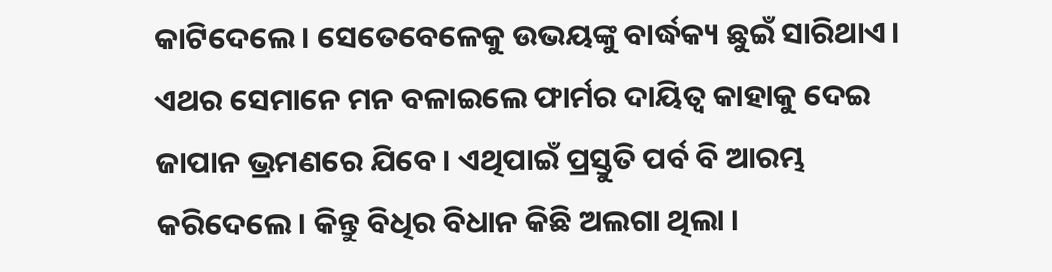କାଟିଦେଲେ। ସେତେବେଳେକୁ ଉଭୟଙ୍କୁ ବାର୍ଦ୍ଧକ୍ୟ ଛୁଇଁ ସାରିଥାଏ। ଏଥର ସେମାନେ ମନ ବଳାଇଲେ ଫାର୍ମର ଦାୟିତ୍ୱ କାହାକୁ ଦେଇ ଜାପାନ ଭ୍ରମଣରେ ଯିବେ। ଏଥିପାଇଁ ପ୍ରସ୍ତୁତି ପର୍ବ ବି ଆରମ୍ଭ କରିଦେଲେ। କିନ୍ତୁ ବିଧିର ବିଧାନ କିଛି ଅଲଗା ଥିଲା ।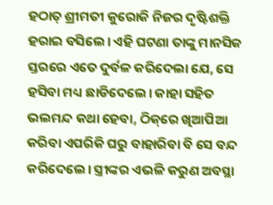ହଠାତ୍‌ ଶ୍ରୀମତୀ କୁରୋକି ନିଜର ଦୃଷ୍ଟିଶକ୍ତି ହରାଇ ବସିଲେ। ଏହି ଘଟଣା ତାଙ୍କୁ ମାନସିକ ସ୍ତରରେ ଏତେ ଦୁର୍ବଳ କରିଦେଲା ଯେ, ସେ ହସିବା ମଧ୍ୟ ଛାଡିଦେଲେ। କାହା ସହିତ ଭଲମନ୍ଦ କଥା ହେବା, ଠିକ୍‌ରେ ଖିଆପିଆ କରିବା ଏପରିକି ଘରୁ ବାହାରିବା ବି ସେ ବନ୍ଦ କରିଦେଲେ। ସ୍ତ୍ରୀଙ୍କର ଏଭଳି କରୁଣ ଅବସ୍ଥା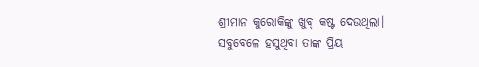ଶ୍ରୀମାନ କୁରୋକିଙ୍କୁ ଖୁବ୍‌ କଷ୍ଟ ଦେଉଥିଲା। ସବୁବେଳେ ହସୁଥିବା ତାଙ୍କ ପ୍ରିୟ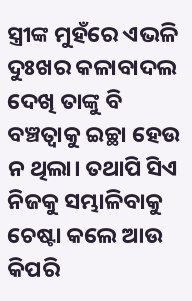ସ୍ତ୍ରୀଙ୍କ ମୁହଁରେ ଏଭଳି ଦୁଃଖର କଳାବାଦଲ ଦେଖି ତାଙ୍କୁ ବି ବଞ୍ଚତ୍ବାକୁ ଇଚ୍ଛା ହେଉ ନ ଥିଲା। ତଥାପି ସିଏ ନିଜକୁ ସମ୍ଭାଳିବାକୁ ଚେଷ୍ଟା କଲେ ଆଉ କିପରି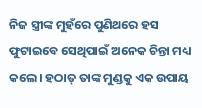ନିଜ ସ୍ତ୍ରୀଙ୍କ ମୁହଁରେ ପୁଣିଥରେ ହସ ଫୁଟାଇବେ ସେଥିପାଇଁ ଅନେକ ଚିନ୍ତା ମଧ୍ୟ କଲେ। ହଠାତ୍‌ ତାଙ୍କ ମୁଣ୍ଡକୁ ଏକ ଉପାୟ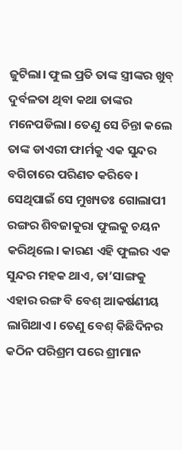ଜୁଟିଲା। ଫୁଲ ପ୍ରତି ତାଙ୍କ ସ୍ତ୍ରୀଙ୍କର ଖୁବ୍‌ ଦୁର୍ବଳତା ଥିବା କଥା ତାଙ୍କର ମନେପଡିଲା। ତେଣୁ ସେ ଚିନ୍ତା କଲେ ତାଙ୍କ ଡାଏରୀ ଫାର୍ମକୁ ଏକ ସୁନ୍ଦର ବଗିଚାରେ ପରିଣତ କରିବେ। ସେଥିପାଇଁ ସେ ମୁଖ୍ୟତଃ ଗୋଲାପୀ ରଙ୍ଗର ଶିବଜାକୁରା ଫୁଲକୁ ଚୟନ କରିଥିଲେ। କାରଣ ଏହି ଫୁଲର ଏକ ସୁନ୍ଦର ମହକ ଥାଏ, ତା’ସାଙ୍ଗକୁ ଏହାର ରଙ୍ଗ ବି ବେଶ୍‌ ଆକର୍ଷଣୀୟ ଲାଗିଥାଏ। ତେଣୁ ବେଶ୍‌ କିଛିଦିନର କଠିନ ପରିଶ୍ରମ ପରେ ଶ୍ରୀମାନ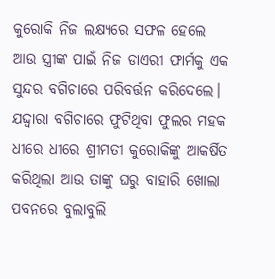କୁରୋକି ନିଜ ଲକ୍ଷ୍ୟରେ ସଫଳ ହେଲେ ଆଉ ସ୍ତ୍ରୀଙ୍କ ପାଇଁ ନିଜ ଡାଏରୀ ଫାର୍ମକୁ ଏକ ସୁନ୍ଦର ବଗିଚାରେ ପରିବର୍ତ୍ତନ କରିଦେଲେ। ଯଦ୍ଦ୍ବାରା ବଗିଚାରେ ଫୁଟିଥିବା ଫୁଲର ମହକ ଧୀରେ ଧୀରେ ଶ୍ରୀମତୀ କୁରୋକିଙ୍କୁ ଆକର୍ଷିତ କରିଥିଲା ଆଉ ତାଙ୍କୁ ଘରୁ ବାହାରି ଖୋଲା ପବନରେ ବୁଲାବୁଲି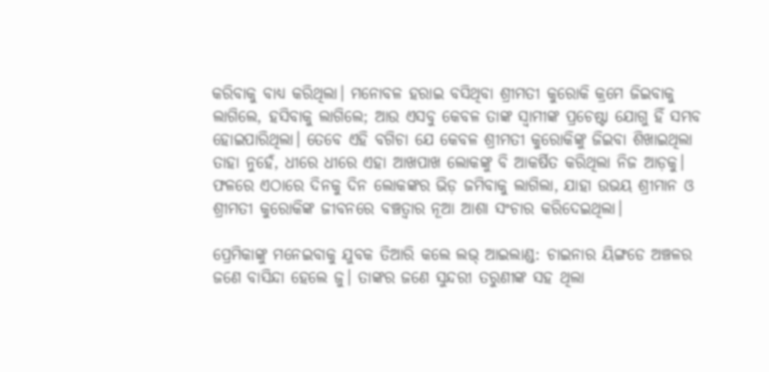କରିବାକୁ ବାଧ୍ୟ କରିଥିଲା। ମନୋବଳ ହରାଇ ବସିଥିବା ଶ୍ରୀମତୀ କୁରୋକି କ୍ରମେ ଜିଇବାକୁ ଲାଗିଲେ, ହସିବାକୁ ଲାଗିଲେ; ଆଉ ଏସବୁ କେବଳ ତାଙ୍କ ସ୍ବାମୀଙ୍କ ପ୍ରଚେଷ୍ଟା ଯୋଗୁ ହିଁ ସମ୍ଭବ ହୋଇପାରିଥିଲା। ତେବେ ଏହି ବଗିଚା ଯେ କେବଳ ଶ୍ରୀମତୀ କୁରୋକିଙ୍କୁ ଜିଇବା ଶିଖାଇଥିଲା ତାହା ନୁହେଁ, ଧୀରେ ଧୀରେ ଏହା ଆଖପାଖ ଲୋକଙ୍କୁ ବି ଆକର୍ଷିତ କରିଥିଲା ନିଜ ଆଡ଼କୁ। ଫଳରେ ଏଠାରେ ଦିନକୁ ଦିନ ଲୋକଙ୍କର ଭିଡ଼ ଜମିବାକୁ ଲାଗିଲା, ଯାହା ଉଭୟ ଶ୍ରୀମାନ ଓ ଶ୍ରୀମତୀ କୁରୋକିଙ୍କ ଜୀବନରେ ବଞ୍ଚତ୍ବାର ନୂଆ ଆଶା ସଂଚାର କରିଦେଇଥିଲା।

ପ୍ରେମିକାଙ୍କୁ ମନେଇବାକୁ ଯୁବକ ତିଆରି କଲେ ଲଭ୍‌ ଆଇଲାଣ୍ଡ: ଚାଇନାର ୟିଙ୍ଗଡେ ଅଞ୍ଚଳର ଜଣେ ବାସିନ୍ଦା ହେଲେ ଜୁ। ତାଙ୍କର ଜଣେ ସୁନ୍ଦରୀ ତରୁଣୀଙ୍କ ସହ ଥିଲା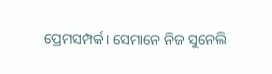ପ୍ରେମସମ୍ପର୍କ। ସେମାନେ ନିଜ ସୁନେଲି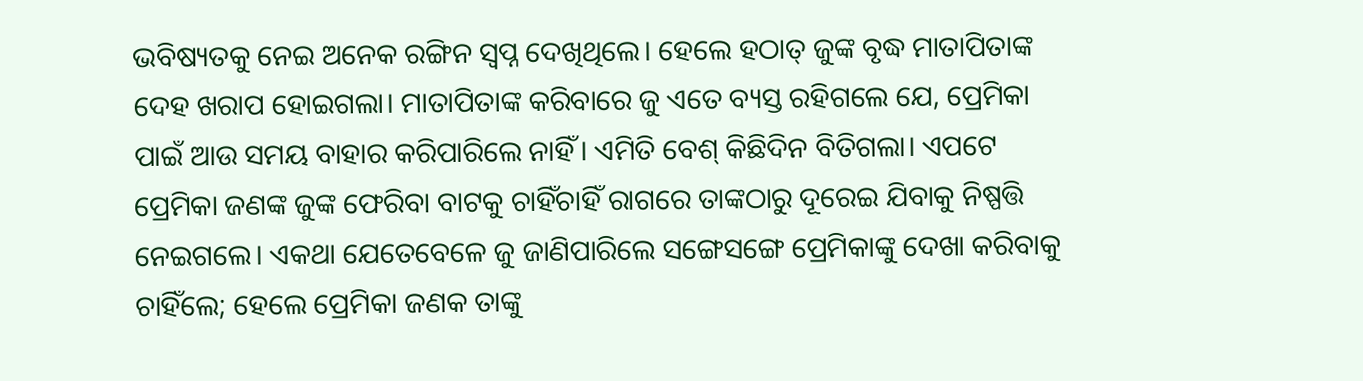ଭବିଷ୍ୟତକୁ ନେଇ ଅନେକ ରଙ୍ଗିନ ସ୍ବପ୍ନ ଦେଖିଥିଲେ। ହେଲେ ହଠାତ୍‌ ଜୁଙ୍କ ବୃଦ୍ଧ ମାତାପିତାଙ୍କ ଦେହ ଖରାପ ହୋଇଗଲା। ମାତାପିତାଙ୍କ କରିବାରେ ଜୁ ଏତେ ବ୍ୟସ୍ତ ରହିଗଲେ ଯେ, ପ୍ରେମିକା ପାଇଁ ଆଉ ସମୟ ବାହାର କରିପାରିଲେ ନାହିଁ। ଏମିତି ବେଶ୍‌ କିଛିଦିନ ବିତିଗଲା। ଏପଟେ ପ୍ରେମିକା ଜଣଙ୍କ ଜୁଙ୍କ ଫେରିବା ବାଟକୁ ଚାହିଁଚାହିଁ ରାଗରେ ତାଙ୍କଠାରୁ ଦୂରେଇ ଯିବାକୁ ନିଷ୍ପତ୍ତି ନେଇଗଲେ। ଏକଥା ଯେତେବେଳେ ଜୁ ଜାଣିପାରିଲେ ସଙ୍ଗେସଙ୍ଗେ ପ୍ରେମିକାଙ୍କୁ ଦେଖା କରିବାକୁ ଚାହିଁଲେ; ହେଲେ ପ୍ରେମିକା ଜଣକ ତାଙ୍କୁ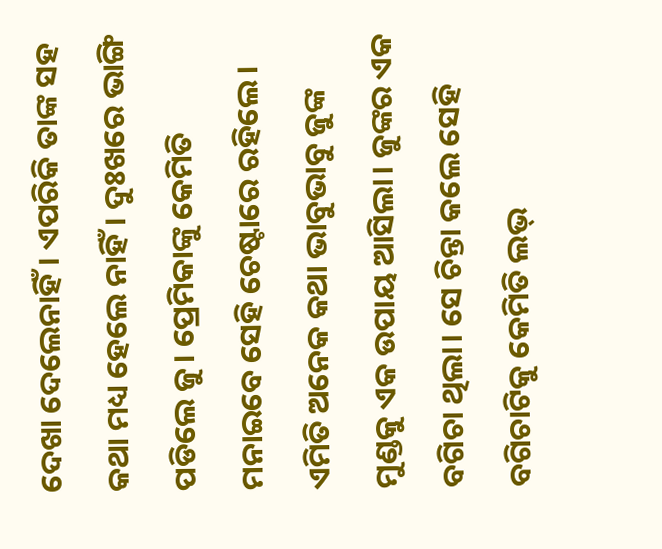ଦେଖା ଦେଲେନାହିଁ। ଏପରିକି ତାଙ୍କ ସହ କଥା ମଧ୍ୟ ହେଲେ ନାହିଁ। ଦୁଃଖରେ ଭାଙ୍ଗି ପଡିଲେ ଜୁ। ପ୍ରେମିକାଙ୍କୁ କେମିତି ମନାଇବେ ସେହି ଚେଷ୍ଟାରେ ରହିଲେ। ଏମିତି ଅନେକ କଥା ଭାବୁଭାବୁ ଜୁଙ୍କ ମୁଣ୍ଡକୁ ଏକ ଉପାୟ ଆସିଲା। ଜୁଙ୍କର ଏକ ବଗିଚା ଥିଲା। ସେ ଚିନ୍ତା କଲେ ସେହି ବଗିଚାଟିକୁ କେମିତି ଲଭ୍‌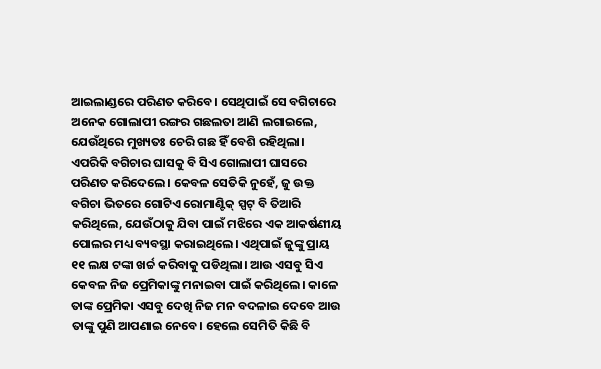ଆଇଲାଣ୍ଡରେ ପରିଣତ କରିବେ। ସେଥିପାଇଁ ସେ ବଗିଚାରେ ଅନେକ ଗୋଲାପୀ ରଙ୍ଗର ଗଛଲତା ଆଣି ଲଗାଇଲେ, ଯେଉଁଥିରେ ମୁଖ୍ୟତଃ ଚେରି ଗଛ ହିଁ ବେଶି ରହିଥିଲା। ଏପରିକି ବଗିଚାର ଘାସକୁ ବି ସିଏ ଗୋଲାପୀ ଘାସରେ ପରିଣତ କରିଦେଲେ। କେବଳ ସେତିକି ନୁହେଁ, ଜୁ ଉକ୍ତ ବଗିଚା ଭିତରେ ଗୋଟିଏ ରୋମାଣ୍ଟିକ୍‌ ସ୍ପଟ୍‌ ବି ତିଆରି କରିଥିଲେ, ଯେଉଁଠାକୁ ଯିବା ପାଇଁ ମଝିରେ ଏକ ଆକର୍ଷଣୀୟ ପୋଲର ମଧ୍ୟ ବ୍ୟବସ୍ଥା କରାଇଥିଲେ। ଏଥିପାଇଁ ଜୁଙ୍କୁ ପ୍ରାୟ ୧୧ ଲକ୍ଷ ଟଙ୍କା ଖର୍ଚ୍ଚ କରିବାକୁ ପଡିଥିଲା। ଆଉ ଏସବୁ ସିଏ କେବଳ ନିଜ ପ୍ରେମିକାଙ୍କୁ ମନାଇବା ପାଇଁ କରିଥିଲେ। କାଳେ ତାଙ୍କ ପ୍ରେମିକା ଏସବୁ ଦେଖି ନିଜ ମନ ବଦଳାଇ ଦେବେ ଆଉ ତାଙ୍କୁ ପୁଣି ଆପଣାଇ ନେବେ। ହେଲେ ସେମିତି କିଛି ବି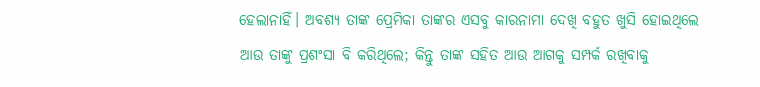ହେଲାନାହିଁ। ଅବଶ୍ୟ ତାଙ୍କ ପ୍ରେମିକା ତାଙ୍କର ଏସବୁ କାରନାମା ଦେଖି ବହୁତ ଖୁସି ହୋଇଥିଲେ ଆଉ ତାଙ୍କୁ ପ୍ରଶଂସା ବି କରିଥିଲେ; କିନ୍ତୁ ତାଙ୍କ ସହିତ ଆଉ ଆଗକୁ ସମ୍ପର୍କ ରଖିବାକୁ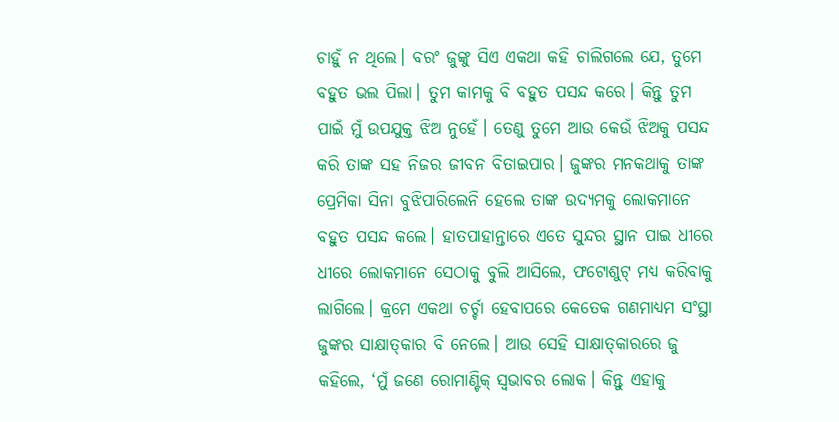ଚାହୁଁ ନ ଥିଲେ। ବରଂ ଜୁଙ୍କୁ ସିଏ ଏକଥା କହି ଚାଲିଗଲେ ଯେ, ତୁମେ ବହୁତ ଭଲ ପିଲା। ତୁମ କାମକୁ ବି ବହୁତ ପସନ୍ଦ କରେ। କିନ୍ତୁ ତୁମ ପାଇଁ ମୁଁ ଉପଯୁକ୍ତ ଝିଅ ନୁହେଁ। ତେଣୁ ତୁମେ ଆଉ କେଉଁ ଝିଅକୁ ପସନ୍ଦ କରି ତାଙ୍କ ସହ ନିଜର ଜୀବନ ବିତାଇପାର। ଜୁଙ୍କର ମନକଥାକୁ ତାଙ୍କ ପ୍ରେମିକା ସିନା ବୁଝିପାରିଲେନି ହେଲେ ତାଙ୍କ ଉଦ୍ୟମକୁ ଲୋକମାନେ ବହୁତ ପସନ୍ଦ କଲେ। ହାତପାହାନ୍ତାରେ ଏତେ ସୁନ୍ଦର ସ୍ଥାନ ପାଇ ଧୀରେ ଧୀରେ ଲୋକମାନେ ସେଠାକୁ ବୁଲି ଆସିଲେ, ଫଟୋଶୁଟ୍‌ ମଧ୍ୟ କରିବାକୁ ଲାଗିଲେ। କ୍ରମେ ଏକଥା ଚର୍ଚ୍ଚା ହେବାପରେ କେତେକ ଗଣମାଧ୍ୟମ ସଂସ୍ଥା ଜୁଙ୍କର ସାକ୍ଷାତ୍‌କାର ବି ନେଲେ। ଆଉ ସେହି ସାକ୍ଷାତ୍‌କାରରେ ଜୁ କହିଲେ, ‘ମୁଁ ଜଣେ ରୋମାଣ୍ଟିକ୍‌ ସ୍ବଭାବର ଲୋକ। କିନ୍ତୁ ଏହାକୁ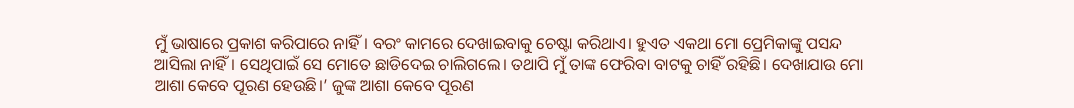ମୁଁ ଭାଷାରେ ପ୍ରକାଶ କରିପାରେ ନାହିଁ। ବରଂ କାମରେ ଦେଖାଇବାକୁ ଚେଷ୍ଟା କରିଥାଏ। ହୁଏତ ଏକଥା ମୋ ପ୍ରେମିକାଙ୍କୁ ପସନ୍ଦ ଆସିଲା ନାହିଁ। ସେଥିପାଇଁ ସେ ମୋତେ ଛାଡିଦେଇ ଚାଲିଗଲେ। ତଥାପି ମୁଁ ତାଙ୍କ ଫେରିବା ବାଟକୁ ଚାହିଁ ରହିଛି। ଦେଖାଯାଉ ମୋ ଆଶା କେବେ ପୂରଣ ହେଉଛି।’ ଜୁଙ୍କ ଆଶା କେବେ ପୂରଣ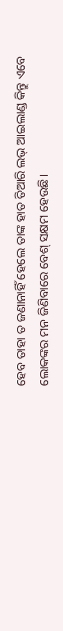ହେବ ତାହା ତ ଜଣାନାହିଁ ହେଲେ ତାଙ୍କ ହାତ ତିଆରି ଲଭ୍‌ ଆଇଲାଣ୍ଡ କିନ୍ତୁ ଏବେ ଲୋକଙ୍କର ମନ ଜିଣିବାରେ ବେଶ୍‌ ସକ୍ଷମ ହେଉଛି।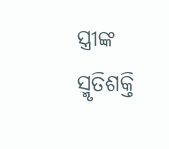ସ୍ତ୍ରୀଙ୍କ ସ୍ମୃତିଶକ୍ତି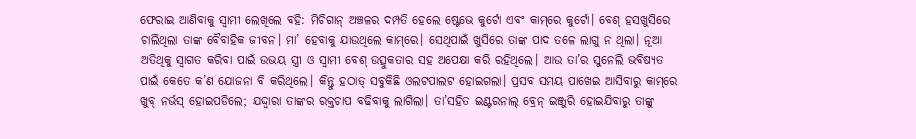ଫେରାଇ ଆଣିବାକୁ ସ୍ବାମୀ ଲେଖିଲେ ବହି: ମିଚିଗାନ୍‌ ଅଞ୍ଚଳର ଦମ୍ପତି ହେଲେ ଷ୍ଟେଭେ କୁର୍ଟୋ ଏବଂ କାମ୍‌ରେ କୁର୍ଟୋ। ବେଶ୍‌ ହସଖୁସିରେ ଚାଲିଥିଲା ତାଙ୍କ ବୈବାହିକ ଜୀବନ। ମା’ ହେବାକୁ ଯାଉଥିଲେ କାମ୍‌ରେ। ସେଥିପାଇଁ ଖୁସିରେ ତାଙ୍କ ପାଦ ତଳେ ଲାଗୁ ନ ଥିଲା। ନୂଆ ଅତିଥିକୁ ସ୍ବାଗତ କରିବା ପାଇଁ ଉଭୟ ସ୍ତ୍ରୀ ଓ ସ୍ବାମୀ ବେଶ୍‌ ଉତ୍ସୁକତାର ସହ ଅପେକ୍ଷା କରି ରହିଥିଲେ। ଆଉ ତା’ର ସୁନେଲି ଭବିଷ୍ୟତ ପାଇଁ କେତେ କ’ଣ ଯୋଜନା ବି କରିଥିଲେ। କିନ୍ତୁ ହଠାତ୍‌ ସବୁକିଛି ଓଲଟପାଲଟ ହୋଇଗଲା। ପ୍ରସବ ସମୟ ପାଖେଇ ଆସିବାରୁ କାମ୍‌ରେ ଖୁବ୍‌ ନର୍ଭସ୍‌ ହୋଇପଡିଲେ; ଯଦ୍ଦ୍ବାରା ତାଙ୍କର ରକ୍ତଚାପ ବଢିବାକୁ ଲାଗିଲା। ତା’ସହିତ ଇଣ୍ଟରନାଲ୍‌ ବ୍ରେନ୍‌ ଇଞ୍ଜୁରି ହୋଇଯିବାରୁ ତାଙ୍କୁ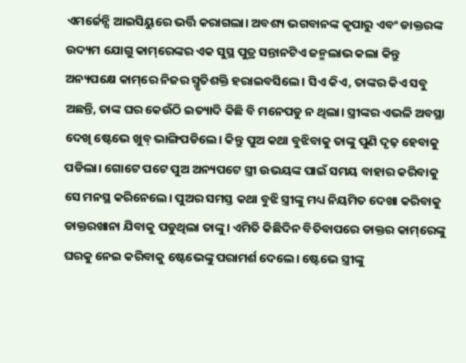ଏମର୍ଜେନ୍ସି ଆଇସିୟୁରେ ଭର୍ତ୍ତି କରାଗଲା। ଅବଶ୍ୟ ଭଗବାନଙ୍କ କୃପାରୁ ଏବଂ ଡାକ୍ତରଙ୍କ ଉଦ୍ୟମ ଯୋଗୁ କାମ୍‌ରେଙ୍କର ଏକ ସୁସ୍ଥ ପୁତ୍ର ସନ୍ତାନଟିଏ ଜନ୍ମଲାଭ କଲା କିନ୍ତୁ ଅନ୍ୟପକ୍ଷେ କାମ୍‌ରେ ନିଜର ସ୍ମୃତିଶକ୍ତି ହରାଇବସିଲେ। ସିଏ କିଏ, ତାଙ୍କର କିଏ ସବୁ ଅଛନ୍ତି, ତାଙ୍କ ଘର କେଉଁଠି ଇତ୍ୟାଦି କିଛି ବି ମନେପଡୁ ନ ଥିଲା। ସ୍ତ୍ରୀଙ୍କର ଏଭଳି ଅବସ୍ଥା ଦେଖି ଷ୍ଟେଭେ ଖୁବ୍‌ ଭାଙ୍ଗିପଡିଲେ। କିନ୍ତୁ ପୁଅ କଥା ବୁଝିବାକୁ ତାଙ୍କୁ ପୁଣି ଦୃଢ଼ ହେବାକୁ ପଡିଲା। ଗୋଟେ ପଟେ ପୁଅ ଅନ୍ୟପଟେ ସ୍ତ୍ରୀ ଉଭୟଙ୍କ ପାଇଁ ସମୟ ବାହାର କରିବାକୁ ସେ ମନସ୍ଥ କରିନେଲେ। ପୁଅର ସମସ୍ତ କଥା ବୁଝି ସ୍ତ୍ରୀଙ୍କୁ ମଧ୍ୟ ନିୟମିତ ଦେଖା କରିବାକୁ ଡାକ୍ତରଖାନା ଯିବାକୁ ପଡୁଥିଲା ତାଙ୍କୁ। ଏମିତି କିଛିଦିନ ବିତିବାପରେ ଡାକ୍ତର କାମ୍‌ରେଙ୍କୁ ଘରକୁ ନେଇ କରିବାକୁ ଷ୍ଟେଭେଙ୍କୁ ପରାମର୍ଶ ଦେଲେ। ଷ୍ଟେଭେ ସ୍ତ୍ରୀଙ୍କୁ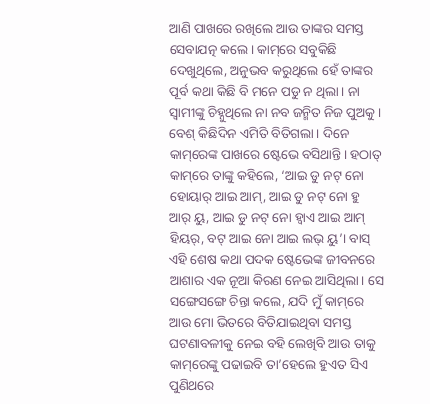ଆଣି ପାଖରେ ରଖିଲେ ଆଉ ତାଙ୍କର ସମସ୍ତ ସେବାଯତ୍ନ କଲେ। କାମ୍‌ରେ ସବୁକିଛି ଦେଖୁଥିଲେ, ଅନୁଭବ କରୁଥିଲେ ହେଁ ତାଙ୍କର ପୂର୍ବ କଥା କିଛି ବି ମନେ ପଡୁ ନ ଥିଲା। ନା ସ୍ବାମୀଙ୍କୁ ଚିହ୍ନୁଥିଲେ ନା ନବ ଜନ୍ମିତ ନିଜ ପୁଅକୁ। ବେଶ୍‌ କିଛିଦିନ ଏମିତି ବିତିଗଲା। ଦିନେ କାମ୍‌ରେଙ୍କ ପାଖରେ ଷ୍ଟେଭେ ବସିଥାନ୍ତି। ହଠାତ୍‌ କାମ୍‌ରେ ତାଙ୍କୁ କହିଲେ, ‘ଆଇ ଡୁ ନଟ୍‌ ନୋ ହୋୟାର୍‌ ଆଇ ଆମ୍‌, ଆଇ ଡୁ ନଟ୍‌ ନୋ ହୁ ଆର୍‌ ୟୁ, ଆଇ ଡୁ ନଟ୍‌ ନୋ ହ୍ବାଏ ଆଇ ଆମ୍‌ ହିୟର୍‌, ବଟ୍‌ ଆଇ ନୋ ଆଇ ଲଭ୍‌ ୟୁ’। ବାସ୍‌ ଏହି ଶେଷ କଥା ପଦକ ଷ୍ଟେଭେଙ୍କ ଜୀବନରେ ଆଶାର ଏକ ନୂଆ କିରଣ ନେଇ ଆସିଥିଲା। ସେ ସଙ୍ଗେସଙ୍ଗେ ଚିନ୍ତା କଲେ, ଯଦି ମୁଁ କାମ୍‌ରେ ଆଉ ମୋ ଭିତରେ ବିତିଯାଇଥିବା ସମସ୍ତ ଘଟଣାବଳୀକୁ ନେଇ ବହି ଲେଖିବି ଆଉ ତାକୁ କାମ୍‌ରେଙ୍କୁ ପଢାଇବି ତା’ହେଲେ ହୁଏତ ସିଏ ପୁଣିଥରେ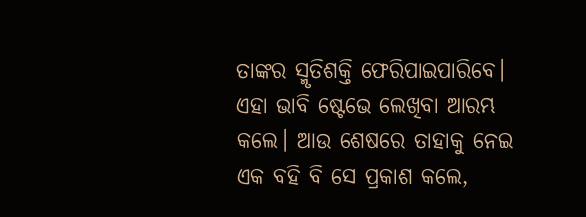ତାଙ୍କର ସ୍ମୃତିଶକ୍ତି ଫେରିପାଇପାରିବେ। ଏହା ଭାବି ଷ୍ଟେଭେ ଲେଖିବା ଆରମ୍ଭ କଲେ। ଆଉ ଶେଷରେ ତାହାକୁ ନେଇ ଏକ ବହି ବି ସେ ପ୍ରକାଶ କଲେ,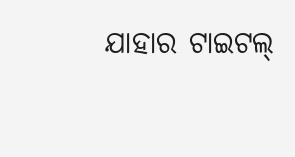ଯାହାର ଟାଇଟଲ୍‌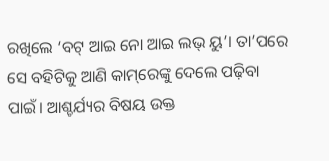ରଖିଲେ ‘ବଟ୍‌ ଆଇ ନୋ ଆଇ ଲଭ୍‌ ୟୁ’। ତା’ପରେ ସେ ବହିଟିକୁ ଆଣି କାମ୍‌ରେଙ୍କୁ ଦେଲେ ପଢ଼ିବା ପାଇଁ। ଆଶ୍ଚର୍ଯ୍ୟର ବିଷୟ ଉକ୍ତ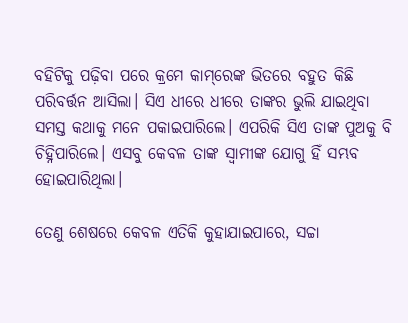ବହିଟିକୁ ପଢ଼ିବା ପରେ କ୍ରମେ କାମ୍‌ରେଙ୍କ ଭିତରେ ବହୁତ କିଛି ପରିବର୍ତ୍ତନ ଆସିଲା। ସିଏ ଧୀରେ ଧୀରେ ତାଙ୍କର ଭୁଲି ଯାଇଥିବା ସମସ୍ତ କଥାକୁ ମନେ ପକାଇପାରିଲେ। ଏପରିକି ସିଏ ତାଙ୍କ ପୁଅକୁ ବି ଚିହ୍ନିପାରିଲେ। ଏସବୁ କେବଳ ତାଙ୍କ ସ୍ବାମୀଙ୍କ ଯୋଗୁ ହିଁ ସମ୍ଭବ ହୋଇପାରିଥିଲା।

ତେଣୁ ଶେଷରେ କେବଳ ଏତିକି କୁହାଯାଇପାରେ, ସଚ୍ଚା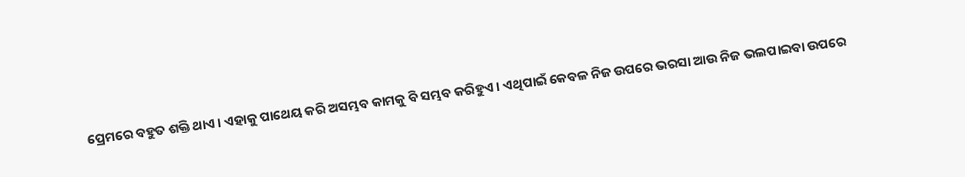ପ୍ରେମରେ ବହୁତ ଶକ୍ତି ଥାଏ। ଏହାକୁ ପାଥେୟ କରି ଅସମ୍ଭବ କାମକୁ ବି ସମ୍ଭବ କରିହୁଏ। ଏଥିପାଇଁ କେବଳ ନିଜ ଉପରେ ଭରସା ଆଉ ନିଜ ଭଲପାଇବା ଉପରେ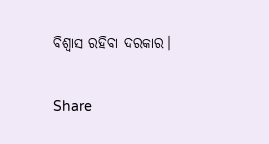ବିଶ୍ୱାସ ରହିବା ଦରକାର।

Share